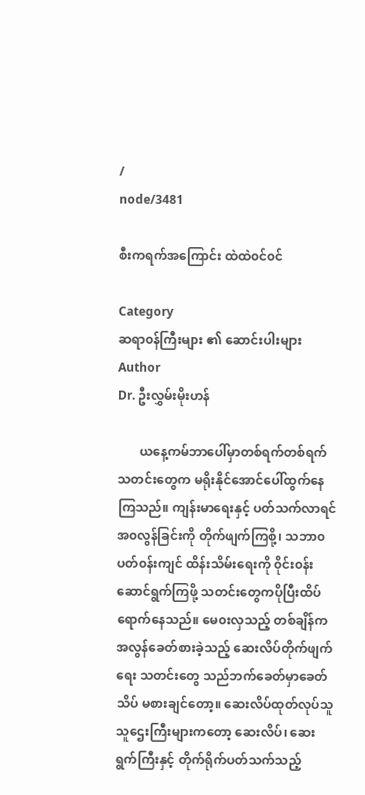/
node/3481

စီးကရက်အကြောင်း ထဲထဲ၀င်၀င်

Category
ဆရာ၀န်ကြီးများ ၏ ဆောင်းပါးများ
Author
Dr. ဦးလွှမ်းမိုးဟန်

       ယနေ့ကမ်ဘာပေါ်မှာတစ်ရက်တစ်ရက် သတင်းတွေက မရိုးနိုင်အောင်ပေါ်ထွက်နေကြသည်။ ကျန်းမာရေးနှင့် ပတ်သက်လာရင် အ၀လွန်ခြင်းကို တိုက်ဖျက်ကြစို့၊ သဘာ၀ပတ်၀န်းကျင် ထိန်းသိမ်းရေးကို ၀ိုင်း၀န်းဆောင်ရွက်ကြဖို့ သတင်းတွေကပိုပြီးထိပ်ရောက်နေသည်။ မေ၀းလှသည့် တစ်ချိန်က အလွန်ခေတ်စားခဲ့သည့် ဆေးလိပ်တိုက်ဖျက်ရေး သတင်းတွေ သည်ဘက်ခေတ်မှာခေတ်သိပ် မစားချင်တော့။ ဆေးလိပ်ထုတ်လုပ်သူ သူဌေးကြီးများကတော့ ဆေးလိပ်၊ ဆေးရွက်ကြီးနှင့် တိုက်ရိုက်ပတ်သက်သည့်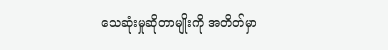သေဆုံးမှုဆိုတာမျိုးကို အတိတ်မှာ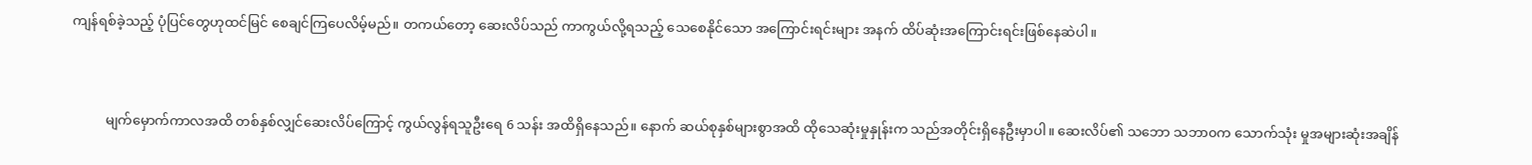ကျန်ရစ်ခဲ့သည့် ပုံပြင်တွေဟုထင်မြင် စေချင်ကြပေလိမ့်မည်။ တကယ်တော့ ဆေးလိပ်သည် ကာကွယ်လို့ရသည့် သေစေနိုင်သော အကြောင်းရင်းများ အနက် ထိပ်ဆုံးအကြောင်းရင်းဖြစ်နေဆဲပါ။



          မျက်မှောက်ကာလအထိ တစ်နှစ်လျှင်ဆေးလိပ်ကြောင့် ကွယ်လွန်ရသူဦးရေ 6 သန်း အထိရှိနေသည်။ နောက် ဆယ်စုနှစ်များစွာအထိ ထိုသေဆုံးမှုနှုန်းက သည်အတိုင်းရှိနေဦးမှာပါ။ ဆေးလိပ်၏ သဘော သဘာ၀က သောက်သုံး မှုအများဆုံးအချိန်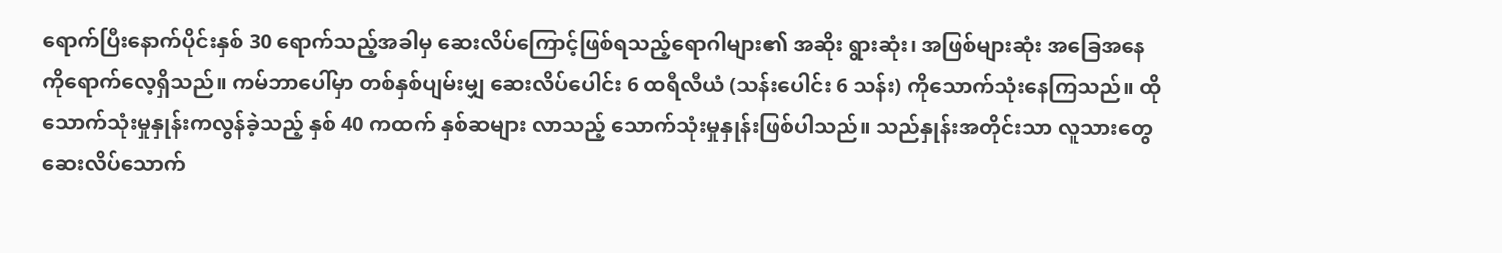ရောက်ပြီးနောက်ပိုင်းနှစ် 30 ရောက်သည့်အခါမှ ဆေးလိပ်ကြောင့်ဖြစ်ရသည့်ရောဂါများ၏ အဆိုး ရွားဆုံး၊ အဖြစ်များဆုံး အခြေအနေကိုရောက်လေ့ရှိသည်။ ကမ်ဘာပေါ်မှာ တစ်နှစ်ပျမ်းမျှ ဆေးလိပ်ပေါင်း 6 ထရီလီယံ (သန်းပေါင်း 6 သန်း) ကိုသောက်သုံးနေကြသည်။ ထိုသောက်သုံးမှုနှုန်းကလွန်ခဲ့သည့် နှစ် 40 ကထက် နှစ်ဆများ လာသည့် သောက်သုံးမှုနှုန်းဖြစ်ပါသည်။ သည်နှုန်းအတိုင်းသာ လူသားတွေဆေးလိပ်သောက်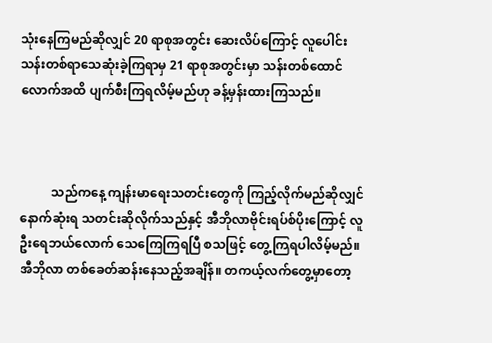သုံးနေကြမည်ဆိုလျှင် 20 ရာစုအတွင်း ဆေးလိပ်ကြောင့် လူပေါင်းသန်းတစ်ရာသေဆုံးခဲ့ကြရာမှ 21 ရာစုအတွင်းမှာ သန်းတစ်ထောင် လောက်အထိ ပျက်စီးကြရလိမ့်မည်ဟု ခန့်မှန်းထားကြသည်။



          သည်ကနေ့ ကျန်းမာရေးသတင်းတွေကို ကြည့်လိုက်မည်ဆိုလျှင် နောက်ဆုံးရ သတင်းဆိုလိုက်သည်နှင့် အီဘိုလာဗိုင်းရပ်စ်ပိုးကြောင့် လူဦးရေဘယ်လောက် သေကြေကြရပြီ စသဖြင့် တွေ့ကြရပါလိမ့်မည်။ အီဘိုလာ တစ်ခေတ်ဆန်းနေသည့်အချိန်။ တကယ့်လက်တွေ့မှာတော့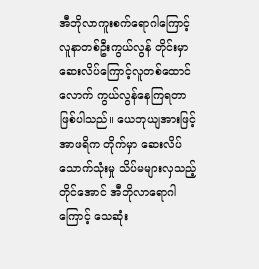အီဘိုလာကူးစက်ရောဂါကြောင့် လူနာတစ်ဦးကွယ်လွန် တိုင်းမှာ ဆေးလိပ်ကြောင့်လူတစ်ထောင်လောက် ကွယ်လွန်နေကြရတာဖြစ်ပါသည်။ ယေဘုယျအားဖြင့် အာဖရိက တိုက်မှာ ဆေးလိပ်သောက်သုံးမှု သိပ်မများလှသည့်တိုင်အောင် အီဘိုလာရောဂါကြောင့် သေဆုံး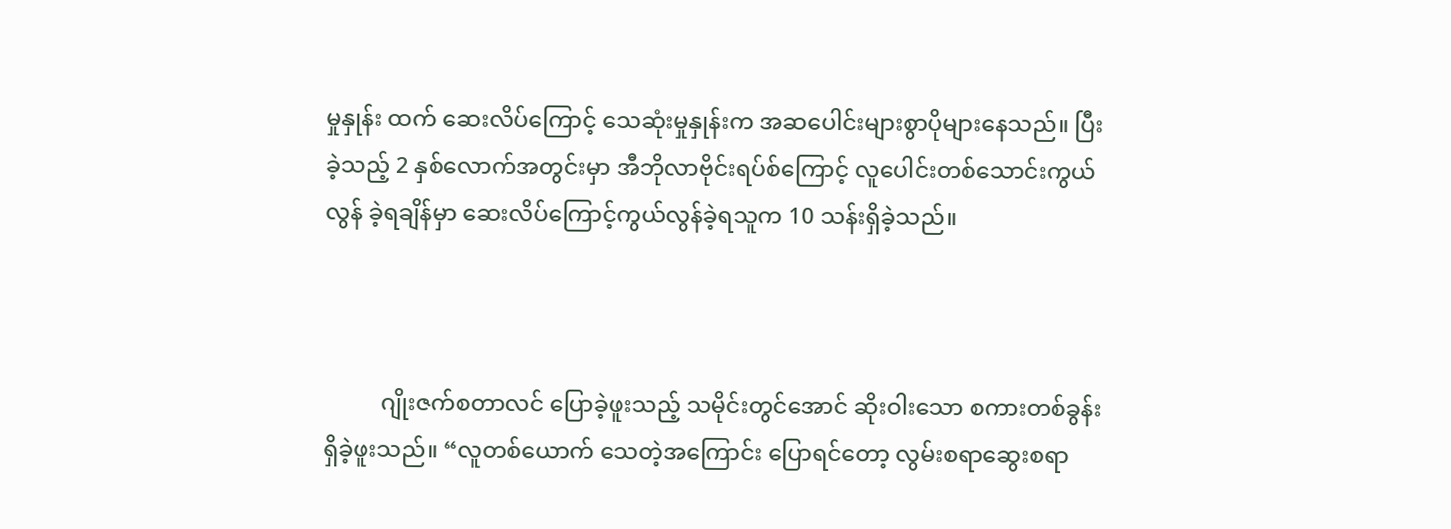မှုနှုန်း ထက် ဆေးလိပ်ကြောင့် သေဆုံးမှုနှုန်းက အဆပေါင်းများစွာပိုများနေသည်။ ပြီးခဲ့သည့် 2 နှစ်လောက်အတွင်းမှာ အီဘိုလာဗိုင်းရပ်စ်ကြောင့် လူပေါင်းတစ်သောင်းကွယ်လွန် ခဲ့ရချိန်မှာ ဆေးလိပ်ကြောင့်ကွယ်လွန်ခဲ့ရသူက 10 သန်းရှိခဲ့သည်။



          ဂျိုးဇက်စတာလင် ပြောခဲ့ဖူးသည့် သမိုင်းတွင်အောင် ဆိုးဝါးသော စကားတစ်ခွန်းရှိခဲ့ဖူးသည်။ “လူတစ်ယောက် သေတဲ့အကြောင်း ပြောရင်တော့ လွမ်းစရာဆွေးစရာ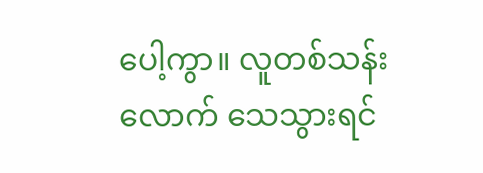ပေါ့ကွာ။ လူတစ်သန်းလောက် သေသွားရင်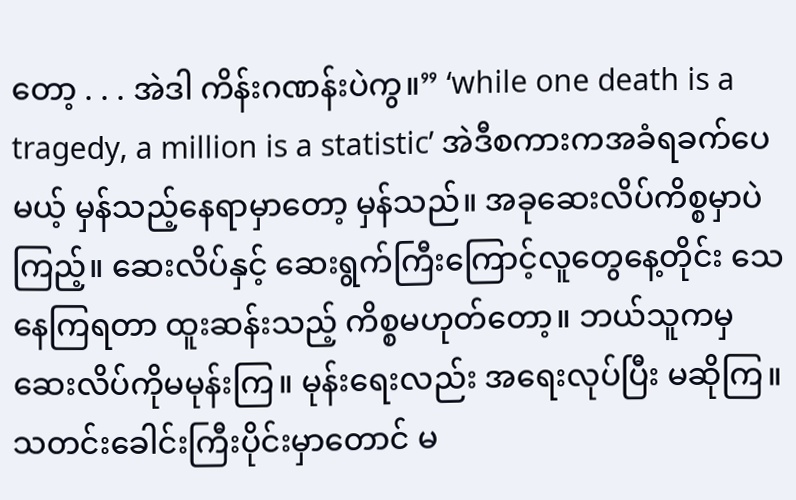တော့ . . . အဲဒါ ကိန်းဂဏန်းပဲကွ။” ‘while one death is a tragedy, a million is a statistic’ အဲဒီစကားကအခံရခက်ပေမယ့် မှန်သည့်နေရာမှာတော့ မှန်သည်။ အခုဆေးလိပ်ကိစ္စမှာပဲကြည့်။ ဆေးလိပ်နှင့် ဆေးရွက်ကြီးကြောင့်လူတွေနေ့တိုင်း သေနေကြရတာ ထူးဆန်းသည့် ကိစ္စမဟုတ်တော့။ ဘယ်သူကမှ ဆေးလိပ်ကိုမမုန်းကြ။ မုန်းရေးလည်း အရေးလုပ်ပြီး မဆိုကြ။ သတင်းခေါင်းကြီးပိုင်းမှာတောင် မ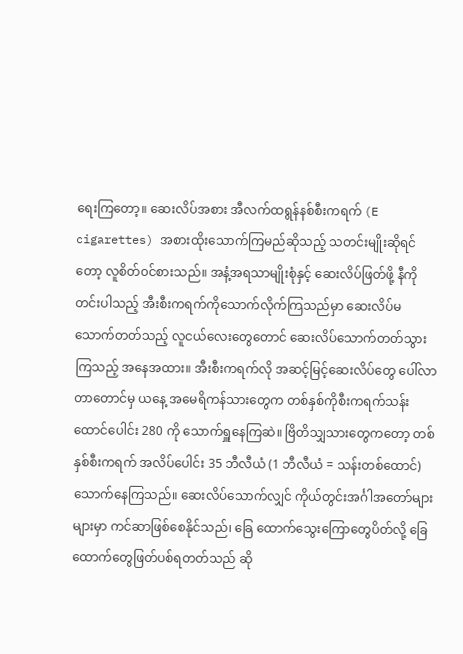ရေးကြတော့။ ဆေးလိပ်အစား အီလက်ထရွန်နစ်စီးကရက် (E cigarettes) အစားထိုးသောက်ကြမည်ဆိုသည့် သတင်းမျိုးဆိုရင်တော့ လူစိတ်၀င်စားသည်။ အနံ့အရသာမျိုးစုံနှင့် ဆေးလိပ်ဖြတ်ဖို့ နီကိုတင်းပါသည့် အီးစီးကရက်ကိုသောက်လိုက်ကြသည်မှာ ဆေးလိပ်မသောက်တတ်သည့် လူငယ်လေးတွေတောင် ဆေးလိပ်သောက်တတ်သွားကြသည့် အနေအထား။ အီးစီးကရက်လို အဆင့်မြင့်ဆေးလိပ်တွေ ပေါ်လာတာတောင်မှ ယနေ့ အမေရိကန်သားတွေက တစ်နှစ်ကိုစီးကရက်သန်းထောင်ပေါင်း 280 ကို သောက်ရှူနေကြဆဲ။ ဗြိတိသျှသားတွေကတော့ တစ်နှစ်စီးကရက် အလိပ်ပေါင်း 35 ဘီလီယံ (1 ဘီလီယံ = သန်းတစ်ထောင်) သောက်နေကြသည်။ ဆေးလိပ်သောက်လျှင် ကိုယ်တွင်းအင်္ဂါအတော်များများမှာ ကင်ဆာဖြစ်စေနိုင်သည်၊ ခြေ ထောက်သွေးကြောတွေပိတ်လို့ ခြေထောက်တွေဖြတ်ပစ်ရတတ်သည် ဆို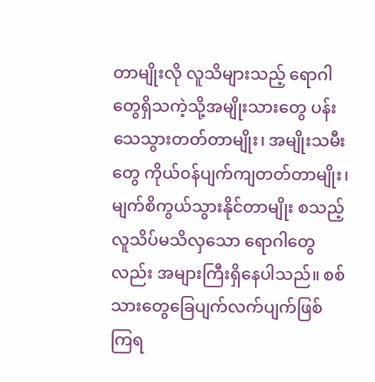တာမျိုးလို လူသိများသည့် ရောဂါတွေရှိသကဲ့သို့အမျိုးသားတွေ ပန်းသေသွားတတ်တာမျိုး၊ အမျိုးသမီးတွေ ကိုယ်၀န်ပျက်ကျတတ်တာမျိုး၊ မျက်စိကွယ်သွားနိုင်တာမျိုး စသည့် လူသိပ်မသိလှသော ရောဂါတွေလည်း အများကြီးရှိနေပါသည်။ စစ်သားတွေခြေပျက်လက်ပျက်ဖြစ် ကြရ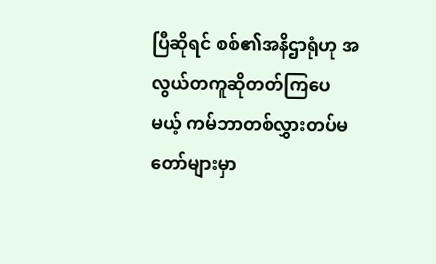ပြီဆိုရင် စစ်၏အနိဌာရုံဟု အလွယ်တကူဆိုတတ်ကြပေမယ့် ကမ်ဘာတစ်လွှားတပ်မတော်များမှာ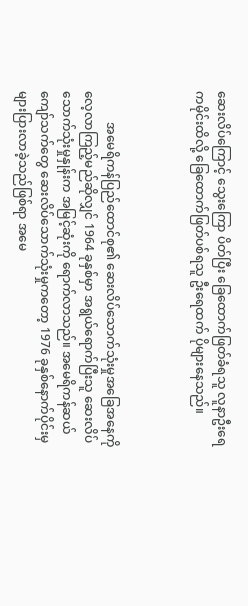ဆေးလိပ်ကြောင့် သွေးကြော ပိတ်ပြီး ခြေထောက်ဖြတ်ခံရသူ လူနာဦးရေကမိုင်းထိလို့ ခြေထောက်ဖြတ်ပစ်ရသူ ဦးရေထက် ပိုများနေသည်။



          အမေရိကန်ပြည်ထောင်စု၏ ဆေးလိပ်သောက်သုံးမှုအခြေအနေကို လေ့လာကြည့်မည်ဆိုလျှင် 1964 ခုနှစ်မှာ အရွယ်ရောက်ပြီးသူ ဆေးလိပ်သောက်သုံးမှုနှုန်းက အမြင့်ဆုံးကို ရောက်လာသည်။ အမေရိကန်ဆယ်ကျော်သက်တွေ ဆေးလိပ်သောက်သုံးမှုကတော့ 1976 ခုနှစ်နောက်ပိုင်းမှ များပြားလာခဲ့သည်ဖြစ်ရာ အမေ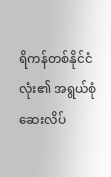ရိကန်တစ်နိုင်ငံလုံး၏ အရွယ်စုံဆေးလိပ်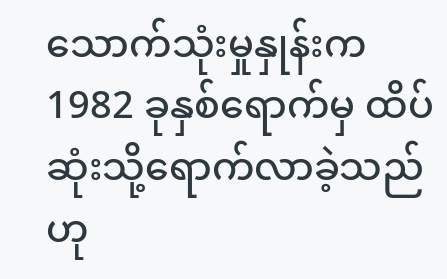သောက်သုံးမှုနှုန်းက 1982 ခုနှစ်ရောက်မှ ထိပ်ဆုံးသို့ရောက်လာခဲ့သည်ဟု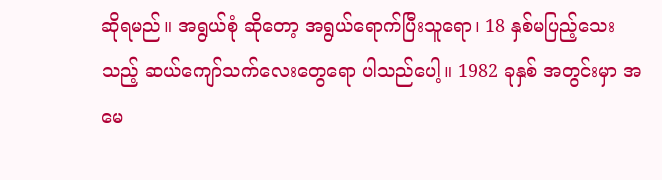ဆိုရမည်။ အရွယ်စုံ ဆိုတော့ အရွယ်ရောက်ပြီးသူရော၊ 18 နှစ်မပြည့်သေးသည့် ဆယ်ကျော်သက်လေးတွေရော ပါသည်ပေါ့။ 1982 ခုနှစ် အတွင်းမှာ အမေ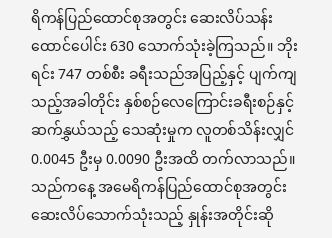ရိကန်ပြည်ထောင်စုအတွင်း ဆေးလိပ်သန်းထောင်ပေါင်း 630 သောက်သုံးခဲ့ကြသည်။ ဘိုးရင်း 747 တစ်စီး ခရီးသည်အပြည့်နှင့် ပျက်ကျသည့်အခါတိုင်း နှစ်စဉ်လေကြောင်းခရီးစဉ်နှင့် ဆက်နွှယ်သည့် သေဆုံးမှုက လူတစ်သိန်းလျှင် 0.0045 ဦးမှ 0.0090 ဦးအထိ တက်လာသည်။ သည်ကနေ့ အမေရိကန်ပြည်ထောင်စုအတွင်း ဆေးလိပ်သောက်သုံးသည့် နှုန်းအတိုင်းဆို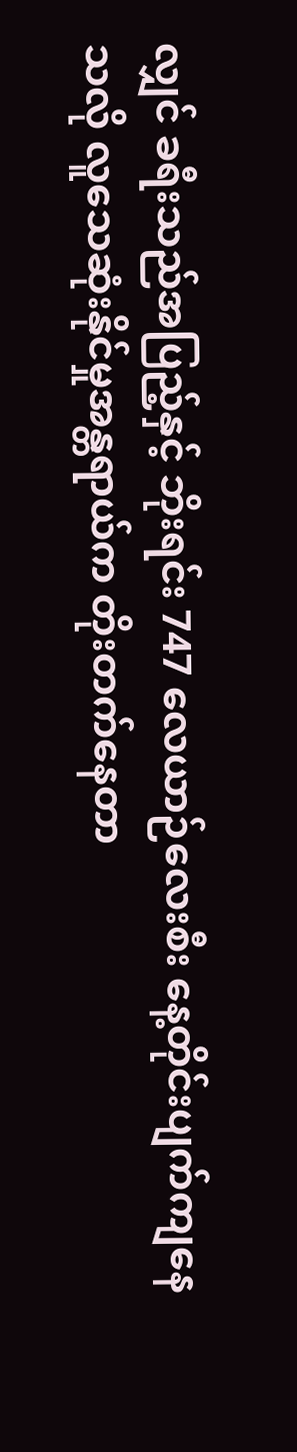လျှင် ခရီးသည်အပြည့်နှင့် ဘိုးရင်း 747 လေယာဉ်လေးစီး နေ့တိုင်းပျက်ကျနေသလို လူသေဆုံးနိုင်မှုအန္တရာယ်က တိုးတက်နေတာ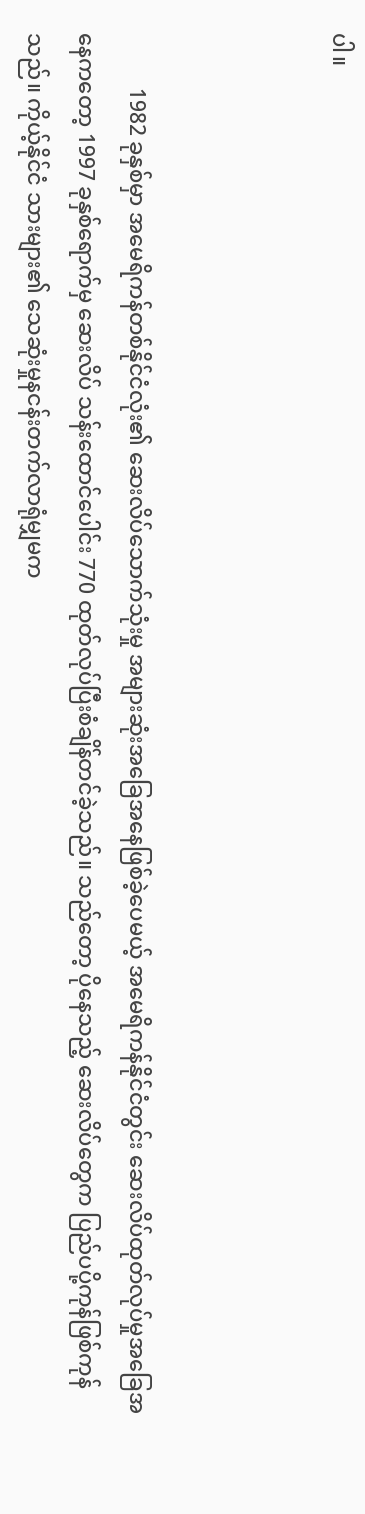ပါ။



          1982 ခုနှစ်မှာ အမေရိကန်တစ်နိုင်ငံလုံး၏ ဆေးလိပ်သောက်သုံးမှု အများဆုံးအခြေအနေဖြစ်ခဲ့ပေမယ့် အမေရိကန်နိုင်ငံတွင်း ဆေးလိပ်ထုတ်လုပ်မှုအခြေအနေကတော့ 1997 ခုနှစ်ရောက်မှ ဆေးလိပ် သန်းထောင်ပေါင်း 770 ထုတ်လုပ်ပြီးစံချိန်တင်ခဲ့သည်။ သည်တော့ ပိုနေသည့် ဆေးလိပ်တွေက ပြည်ပပို့ကုန်ဖြစ်ကုန်သည်။ ကိုယ့်နိုင်ငံ သားများ၏ သေဆုံးမှုနငန်းတက်လာရုံမျှမက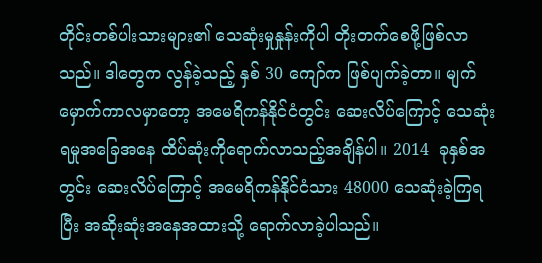တိုင်းတစ်ပါးသားများ၏ သေဆုံးမှုနှုန်းကိုပါ တိုးတက်စေဖို့ဖြစ်လာသည်။ ဒါတွေက လွန်ခဲ့သည့် နှစ် 30 ကျော်က ဖြစ်ပျက်ခဲ့တာ။ မျက်မှောက်ကာလမှာတော့ အမေရိကန်နိုင်ငံတွင်း ဆေးလိပ်ကြောင့် သေဆုံးရမှုအခြေအနေ ထိပ်ဆုံးကိုရောက်လာသည့်အချိန်ပါ။ 2014  ခုနှစ်အတွင်း ဆေးလိပ်ကြောင့် အမေရိကန်နိုင်ငံသား 48000 သေဆုံးခဲ့ကြရပြီး အဆိုးဆုံးအနေအထားသို့ ရောက်လာခဲ့ပါသည်။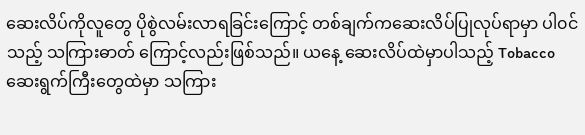ဆေးလိပ်ကိုလူတွေ ပိုစွဲလမ်းလာရခြင်းကြောင့် တစ်ချက်ကဆေးလိပ်ပြုလုပ်ရာမှာ ပါ၀င်သည့် သကြားဓာတ် ကြောင့်လည်းဖြစ်သည်။ ယနေ့ ဆေးလိပ်ထဲမှာပါသည့် Tobacco ဆေးရွက်ကြီးတွေထဲမှာ သကြား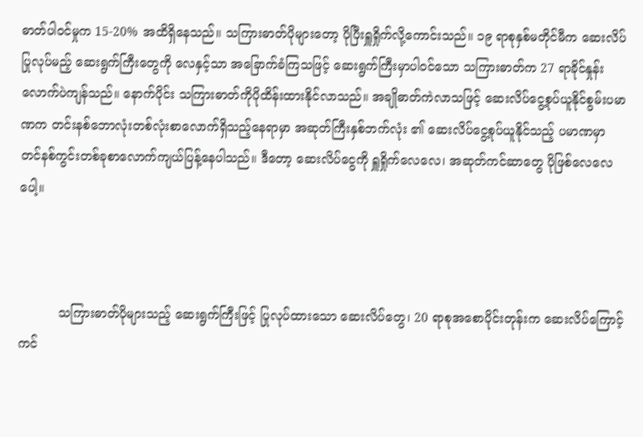ဓာတ်ပါ၀င်မှုက 15-20% အထိရှိနေသည်။ သကြားဓာတ်ပိုများတော့ ပိုပြီးရှူရှိုက်လို့ကောင်းသည်။ ၁၉ ရာစုနှစ်မတိုင်မီက ဆေးလိပ်ပြုလုပ်မည့် ဆေးရွက်ကြီးတွေကို လေနှင့်သာ အခြောက်ခံကြသဖြင့် ဆေးရွက်ကြီးမှာပါ၀င်သော သကြားဓာတ်က 27 ရာခိုင်နှုန်းလောက်ပဲကျန်သည်။ နောက်ပိုင်း သကြားဓာတ်ကိုပိုထိန်းထားနိုင်လာသည်။ အချိုဓာတ်ကဲလာသဖြင့် ဆေးလိပ်ငွေ့စုပ်ယူနိုင်စွမ်းပမာဏက တင်းနစ်ဘောလုံးတစ်လုံးစာလောက်ရှိသည့်နေရာမှာ အဆုတ်ကြီးနှစ်ဘက်လုံး ၏ ဆေးလိပ်ငွေ့စုပ်ယူနိုင်သည့် ပမာဏမှာ တင်နစ်ကွင်းတစ်ခုစာလောက်ကျယ်ပြန့်နေပါသည်။ ဒီတော့ ဆေးလိပ်ငွေကို ရှူရှိုက်လေလေ၊ အဆုတ်ကင်ဆာတွေ ပိုဖြစ်လေလေပေါ့။



          သကြားဓာတ်ပိုများသည့် ဆေးရွက်ကြီးဖြင့် ပြုလုပ်ထားသော ဆေးလိပ်တွေ၊ 20 ရာစုအစောပိုင်းတုန်းက ဆေးလိပ်ကြောင့် ကင်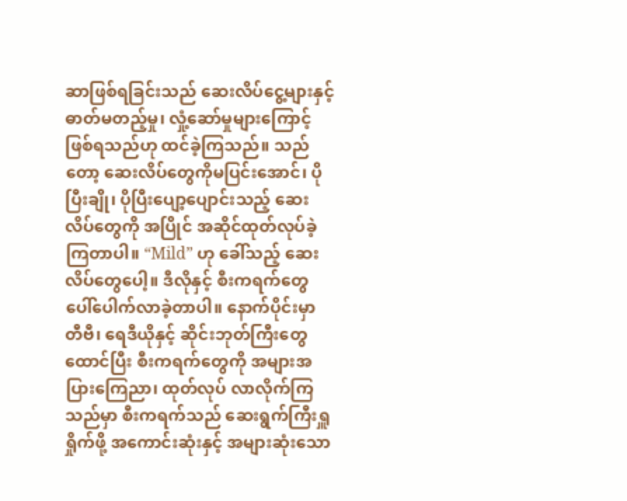ဆာဖြစ်ရခြင်းသည် ဆေးလိပ်ငွေ့များနှင့် ဓာတ်မတည့်မှု၊ လှုံ့ဆော်မှုများကြောင့် ဖြစ်ရသည်ဟု ထင်ခဲ့ကြသည်။ သည်တော့ ဆေးလိပ်တွေကိုမပြင်းအောင်၊ ပိုပြီးချို၊ ပိုပြီးပျော့ပျောင်းသည့် ဆေးလိပ်တွေကို အပြိုင် အဆိုင်ထုတ်လုပ်ခဲ့ကြတာပါ။ “Mild” ဟု ခေါ်သည့် ဆေးလိပ်တွေပေါ့။ ဒီလိုနှင့် စီးကရက်တွေ ပေါ်ပေါက်လာခဲ့တာပါ။ နောက်ပိုင်းမှာ တီဗီ၊ ရေဒီယိုနှင့် ဆိုင်းဘုတ်ကြီးတွေထောင်ပြီး စီးကရက်တွေကို အများအပြားကြေညာ၊ ထုတ်လုပ် လာလိုက်ကြသည်မှာ စီးကရက်သည် ဆေးရွက်ကြီးရှူရှိုက်ဖို့ အကောင်းဆုံးနှင့် အများဆုံးသော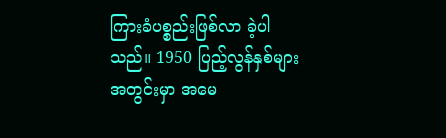ကြားခံပစ္စည်းဖြစ်လာ ခဲ့ပါသည်။ 1950 ပြည့်လွန်နှစ်များအတွင်းမှာ အမေ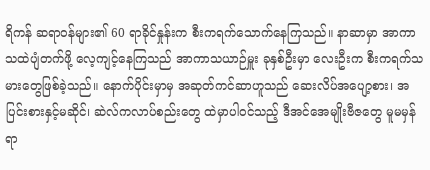ရိကန် ဆရာ၀န်များ၏ 60 ရာခိုင်နှုန်းက စီးကရက်သောက်နေကြသည်။ နာဆာမှာ အာကာသထဲပျံတက်ဖို့ လေ့ကျင့်နေကြသည် အာကာသယာဉ်မှူး ခုနှစ်ဦးမှာ လေးဦးက စီးကရက်သမားတွေဖြစ်ခဲ့သည်။ နောက်ပိုင်းမှာမှ အဆုတ်ကင်ဆာဟူသည် ဆေးလိပ်အပျော့စား၊ အပြင်းစားနှင့်မဆိုင်၊ ဆဲလ်ကလာပ်စည်းတွေ ထဲမှာပါ၀င်သည့် ဒီအင်အေမျိုးဗီဇတွေ မူမမှန်ရာ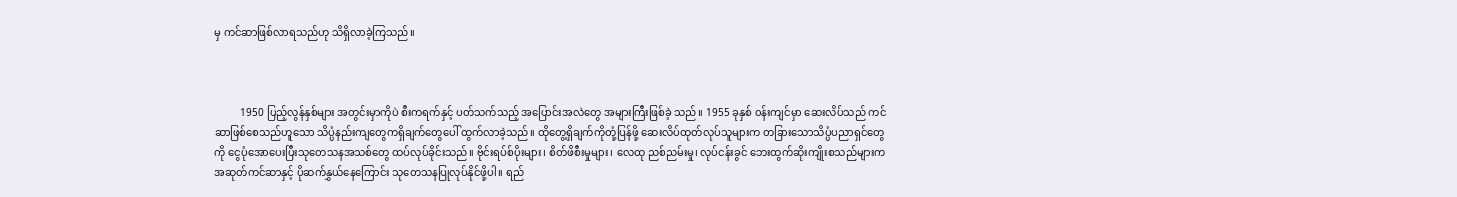မှ ကင်ဆာဖြစ်လာရသည်ဟု သိရှိလာခဲ့ကြသည်။



          1950 ပြည့်လွန်နှစ်များ အတွင်းမှာကိုပဲ စီးကရက်နှင့် ပတ်သက်သည့် အပြောင်းအလဲတွေ အများကြီးဖြစ်ခဲ့ သည်။ 1955 ခုနှစ် ၀န်းကျင်မှာ ဆေးလိပ်သည် ကင်ဆာဖြစ်စေသည်ဟူသော သိပ္ပံနည်းကျတွေကရှိချက်တွေပေါ် ထွက်လာခဲ့သည်။ ထိုတွေ့ရှိချက်ကိုတုံ့ပြန်ဖို့ ဆေးလိပ်ထုတ်လုပ်သူများက တခြားသောသိပ္ပံပညာရှင်တွေကို ငွေပုံအောပေးပြီးသုတေသနအသစ်တွေ ထပ်လုပ်ခိုင်းသည်။ ဗိုင်းရပ်စ်ပိုးများ၊ စိတ်ဖိစီးမှုများ၊ လေထု ညစ်ညမ်းမှု၊ လုပ်ငန်းခွင် ဘေးထွက်ဆိုးကျိုးစသည်များက အဆုတ်ကင်ဆာနှင့် ပိုဆက်နွှယ်နေကြောင်း သုတေသနပြုလုပ်နိုင်ဖို့ပါ။ ရည်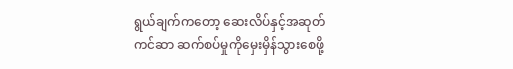ရွယ်ချက်ကတော့ ဆေးလိပ်နှင့်အဆုတ်ကင်ဆာ ဆက်စပ်မှုကိုမှေးမှိန်သွားစေဖို့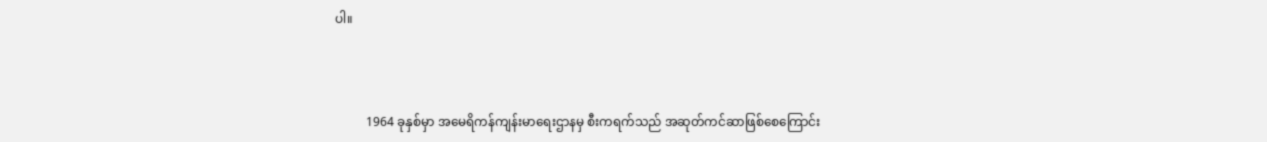ပါ။



          1964 ခုနှစ်မှာ အမေရိကန်ကျန်းမာရေးဌာနမှ စီးကရက်သည် အဆုတ်ကင်ဆာဖြစ်စေကြောင်း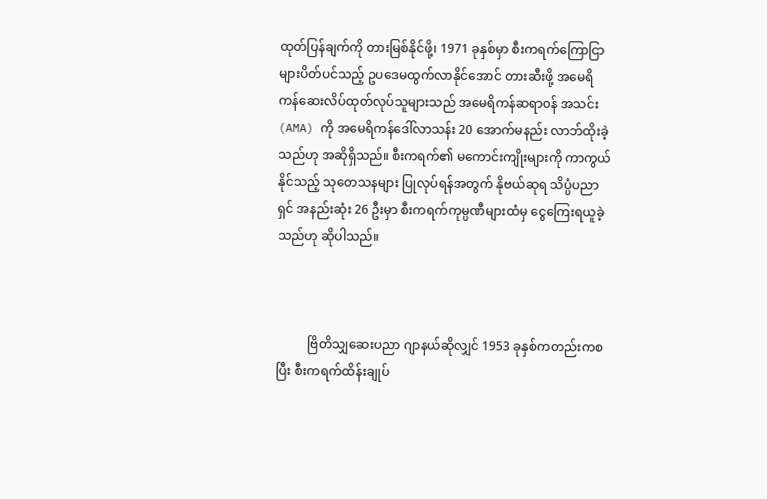ထုတ်ပြန်ချက်ကို တားမြစ်နိုင်ဖို့၊ 1971 ခုနှစ်မှာ စီးကရက်ကြောငြာများပိတ်ပင်သည့် ဥပဒေမထွက်လာနိုင်အောင် တားဆီးဖို့ အမေရိကန်ဆေးလိပ်ထုတ်လုပ်သူများသည် အမေရိကန်ဆရာ၀န် အသင်း (AMA) ကို အမေရိကန်ဒေါ်လာသန်း 20 အောက်မနည်း လာဘ်ထိုးခဲ့သည်ဟု အဆိုရှိသည်။ စီးကရက်၏ မကောင်းကျိုးများကို ကာကွယ်နိုင်သည့် သုတေသနများ ပြုလုပ်ရန်အတွက် နိုဗယ်ဆုရ သိပ္ပံပညာရှင် အနည်းဆုံး 26 ဦးမှာ စီးကရက်ကုမ္ပဏီများထံမှ ငွေကြေးရယူခဲ့သည်ဟု ဆိုပါသည်။



          ဗြိတိသျှဆေးပညာ ဂျာနယ်ဆိုလျှင် 1953 ခုနှစ်ကတည်းကစပြီး စီးကရက်ထိန်းချုပ်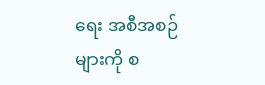ရေး အစီအစဉ်များကို စ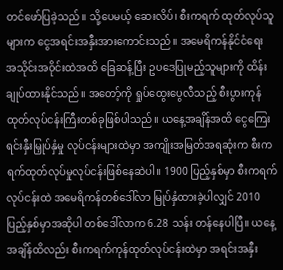တင်ဖော်ပြခဲ့သည်။ သို့ပေမယ့် ဆေးလိပ်၊ စီးကရက် ထုတ်လုပ်သူများက ငွေအရင်းအနှီးအားကောင်းသည်။ အမေရိကန်နိုင်ငံရေး အသိုင်းအ၀ိုင်းထဲအထိ ခြေဆန့်ပြီး ဥပဒေပြုမည့်သူများကို ထိန်းချုပ်ထားနိုင်သည်။ အတော့်ကို ရှုပ်ထွေးပွေလီသည့် စီးပွားကုန်ထုတ်လုပ်ငန်းကြီးတစ်ခုဖြစ်ပါသည်။ ယနေ့အချိန်အထိ ငွေကြေးရင်းနှီးမြှုပ်နှံမှု လုပ်ငန်းများထဲမှာ အကျိုးအမြတ်အရဆုံးက စီးကရက်ထုတ်လုပ်မှုလုပ်ငန်းဖြစ်နေဆဲပါ။ 1900 ပြည့်နှစ်မှာ စီးကရက်လုပ်ငန်းထဲ အမေရိကန်တစ်ဒေါ်လာ မြုပ်နှံထားခဲ့ပါလျှင် 2010 ပြည့်နှစ်မှာအဆိုပါ တစ်ဒေါ်လာက 6.28 သန်း တန်နေပါပြီ။ ယနေ့အချိန်ထိလည်း စီးကရက်ကုန်ထုတ်လုပ်ငန်းထဲမှာ အရင်းအနှီး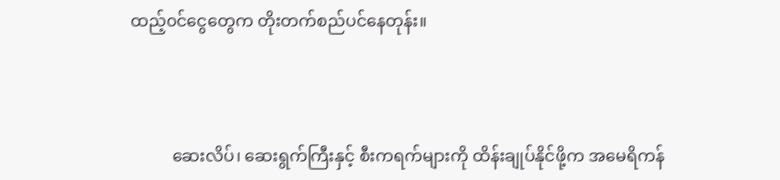ထည့်၀င်ငွေတွေက တိုးတက်စည်ပင်နေတုန်း။



          ဆေးလိပ်၊ ဆေးရွက်ကြီးနှင့် စီးကရက်များကို ထိန်းချုပ်နိုင်ဖို့က အမေရိကန်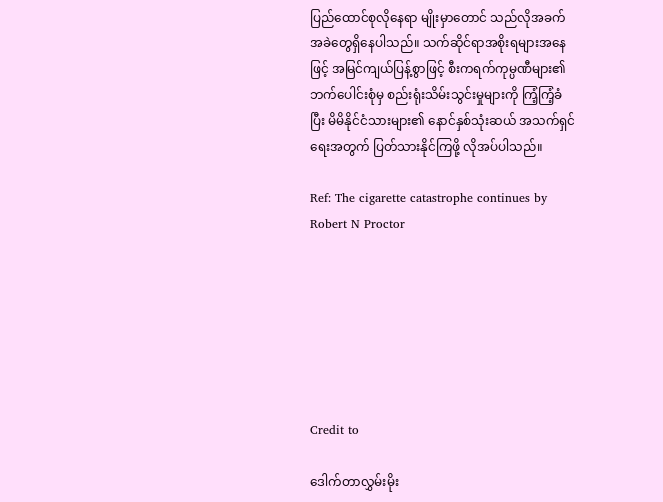ပြည်ထောင်စုလိုနေရာ မျိုးမှာတောင် သည်လိုအခက်အခဲတွေရှိနေပါသည်။ သက်ဆိုင်ရာအစိုးရများအနေဖြင့် အမြင်ကျယ်ပြန့်စွာဖြင့် စီးကရက်ကုမ္ပဏီများ၏ ဘက်ပေါင်းစုံမှ စည်းရုံးသိမ်းသွင်းမှုများကို ကြံ့ကြံ့ခံပြီး မိမိနိုင်ငံသားများ၏ နောင်နှစ်သုံးဆယ် အသက်ရှင်ရေးအတွက် ပြတ်သားနိုင်ကြဖို့ လိုအပ်ပါသည်။

Ref: The cigarette catastrophe continues by Robert N Proctor







Credit to

ဒေါက်တာလွှမ်းမိုး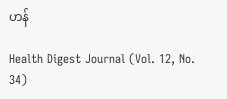ဟန်

Health Digest Journal (Vol. 12, No. 34)